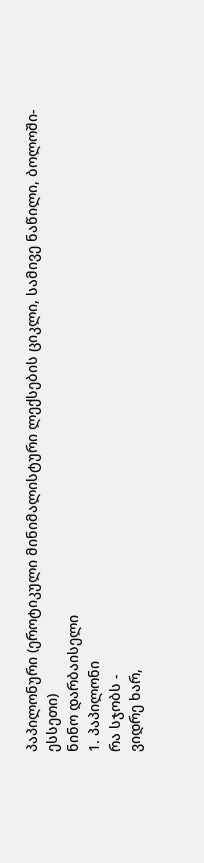პაპილონური (ეროტიკული მინიმალისტური ლექსების ციკლი, სამივე ნაწილი, ბოლოში- ესსეთი)
ნინო დარბაისელი
1. პაპილონი
რა სჯობს -
ვიდრე ხარ,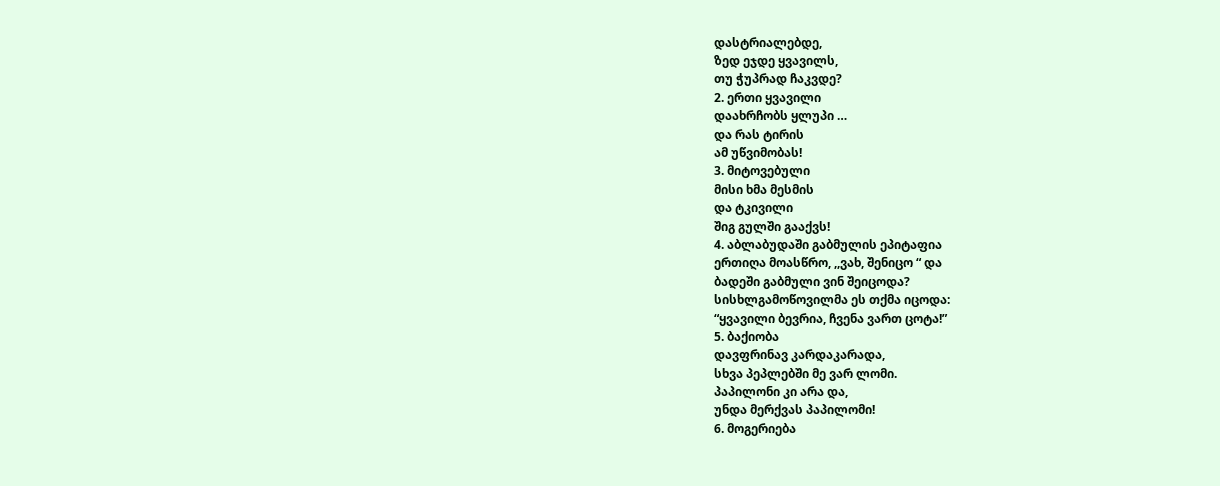დასტრიალებდე,
ზედ ეჯდე ყვავილს,
თუ ჭუპრად ჩაკვდე?
2. ერთი ყვავილი
დაახრჩობს ყლუპი …
და რას ტირის
ამ უწვიმობას!
3. მიტოვებული
მისი ხმა მესმის
და ტკივილი
შიგ გულში გააქვს!
4. აბლაბუდაში გაბმულის ეპიტაფია
ერთიღა მოასწრო, ,,ვახ, შენიცო “ და
ბადეში გაბმული ვინ შეიცოდა?
სისხლგამოწოვილმა ეს თქმა იცოდა:
“ყვავილი ბევრია, ჩვენა ვართ ცოტა!”
5. ბაქიობა
დავფრინავ კარდაკარადა,
სხვა პეპლებში მე ვარ ლომი.
პაპილონი კი არა და,
უნდა მერქვას პაპილომი!
6. მოგერიება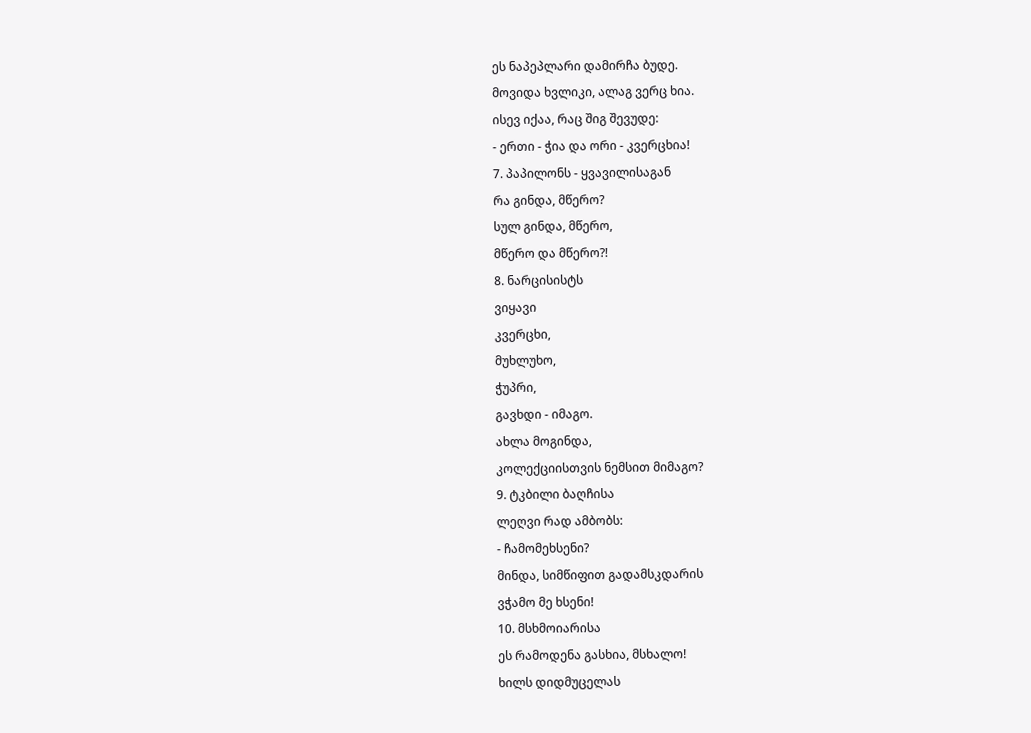ეს ნაპეპლარი დამირჩა ბუდე.
მოვიდა ხვლიკი, ალაგ ვერც ხია.
ისევ იქაა, რაც შიგ შევუდე:
- ერთი - ჭია და ორი - კვერცხია!
7. პაპილონს - ყვავილისაგან
რა გინდა, მწერო?
სულ გინდა, მწერო,
მწერო და მწერო?!
8. ნარცისისტს
ვიყავი
კვერცხი,
მუხლუხო,
ჭუპრი,
გავხდი - იმაგო.
ახლა მოგინდა,
კოლექციისთვის ნემსით მიმაგო?
9. ტკბილი ბაღჩისა
ლეღვი რად ამბობს:
- ჩამომეხსენი?
მინდა, სიმწიფით გადამსკდარის
ვჭამო მე ხსენი!
10. მსხმოიარისა
ეს რამოდენა გასხია, მსხალო!
ხილს დიდმუცელას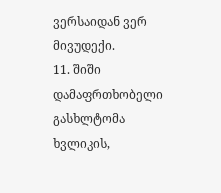ვერსაიდან ვერ მივუდექი.
11. შიში
დამაფრთხობელი
გასხლტომა ხვლიკის,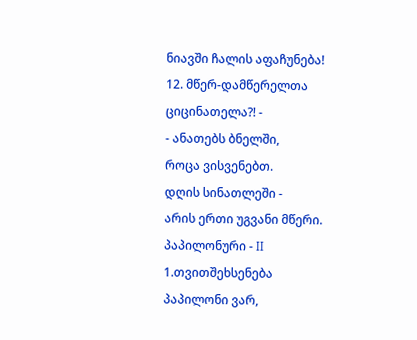ნიავში ჩალის აფაჩუნება!
12. მწერ-დამწერელთა
ციცინათელა?! -
- ანათებს ბნელში,
როცა ვისვენებთ.
დღის სინათლეში -
არის ერთი უგვანი მწერი.
პაპილონური - II
1.თვითშეხსენება
პაპილონი ვარ,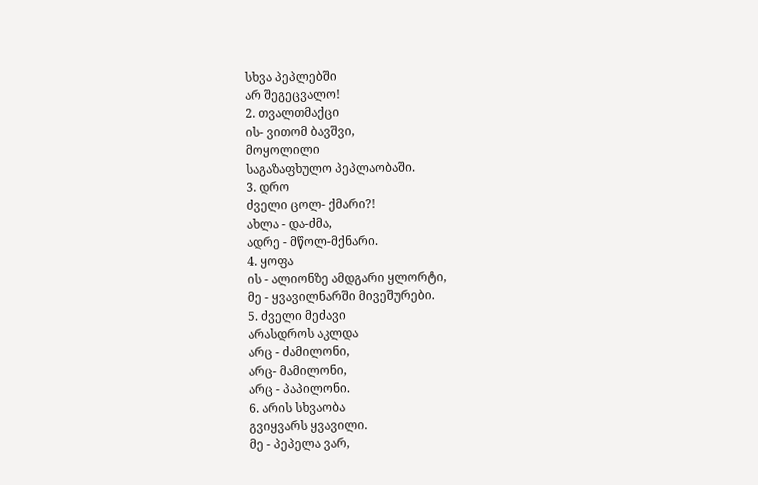სხვა პეპლებში
არ შეგეცვალო!
2. თვალთმაქცი
ის- ვითომ ბავშვი,
მოყოლილი
საგაზაფხულო პეპლაობაში.
3. დრო
ძველი ცოლ- ქმარი?!
ახლა - და-ძმა,
ადრე - მწოლ-მქნარი.
4. ყოფა
ის - ალიონზე ამდგარი ყლორტი,
მე - ყვავილნარში მივეშურები.
5. ძველი მეძავი
არასდროს აკლდა
არც - ძამილონი,
არც- მამილონი,
არც - პაპილონი.
6. არის სხვაობა
გვიყვარს ყვავილი.
მე - პეპელა ვარ,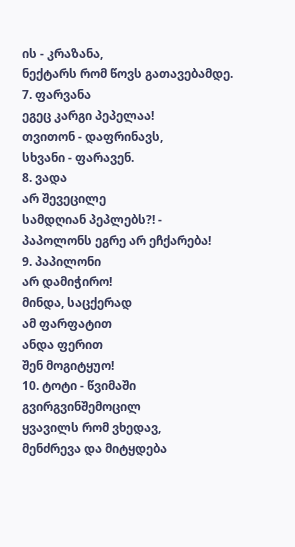ის - კრაზანა,
ნექტარს რომ წოვს გათავებამდე.
7. ფარვანა
ეგეც კარგი პეპელაა!
თვითონ - დაფრინავს,
სხვანი - ფარავენ.
8. ვადა
არ შევეცილე
სამდღიან პეპლებს?! -
პაპოლონს ეგრე არ ეჩქარება!
9. პაპილონი
არ დამიჭირო!
მინდა, საცქერად
ამ ფარფატით
ანდა ფერით
შენ მოგიტყუო!
10. ტოტი - წვიმაში
გვირგვინშემოცილ
ყვავილს რომ ვხედავ,
მენძრევა და მიტყდება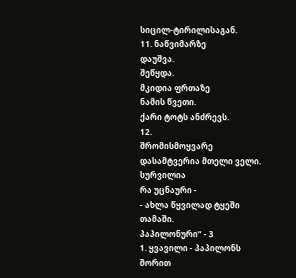სიცილ-ტირილისაგან.
11. ნაწვიმარზე
დაუშვა.
შეწყდა.
მკიდია ფრთაზე
ნამის წვეთი.
ქარი ტოტს ანძრევს.
12.
შრომისმოყვარე
დასამტვერია მთელი ველი.
სურვილია
რა უცნაური -
- ახლა წყვილად ტყეში
თამაში.
პაპილონური” - 3
1. ყვავილი - პაპილონს
შორით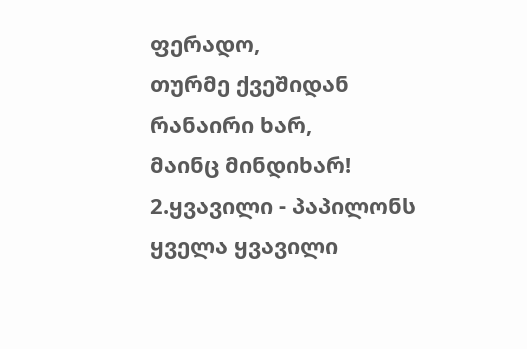ფერადო,
თურმე ქვეშიდან
რანაირი ხარ,
მაინც მინდიხარ!
2.ყვავილი - პაპილონს
ყველა ყვავილი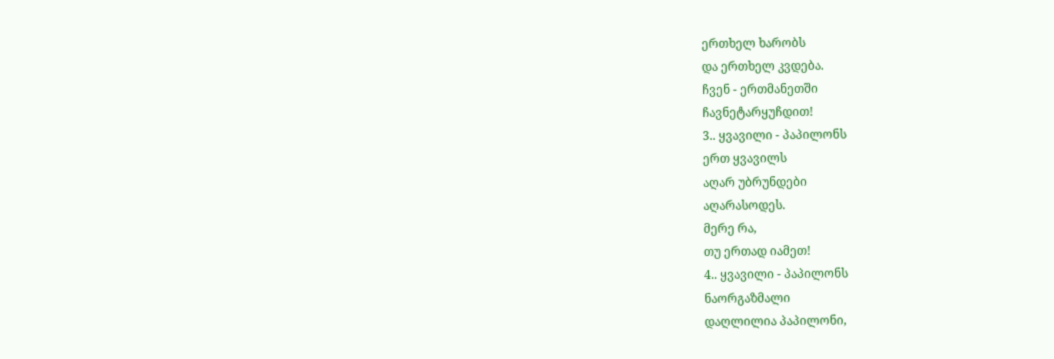ერთხელ ხარობს
და ერთხელ კვდება.
ჩვენ - ერთმანეთში
ჩავნეტარყუჩდით!
3.. ყვავილი - პაპილონს
ერთ ყვავილს
აღარ უბრუნდები
აღარასოდეს.
მერე რა,
თუ ერთად იამეთ!
4.. ყვავილი - პაპილონს
ნაორგაზმალი
დაღლილია პაპილონი,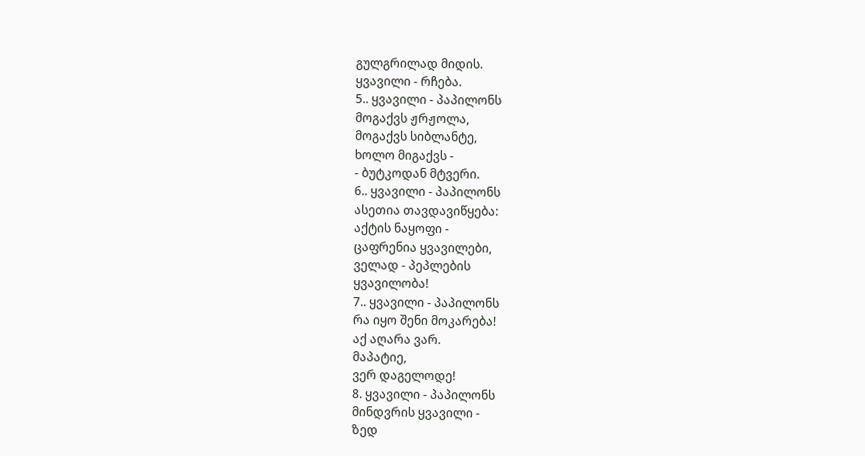გულგრილად მიდის.
ყვავილი - რჩება.
5.. ყვავილი - პაპილონს
მოგაქვს ჟრჟოლა,
მოგაქვს სიბლანტე,
ხოლო მიგაქვს -
- ბუტკოდან მტვერი.
6.. ყვავილი - პაპილონს
ასეთია თავდავიწყება:
აქტის ნაყოფი -
ცაფრენია ყვავილები,
ველად - პეპლების
ყვავილობა!
7.. ყვავილი - პაპილონს
რა იყო შენი მოკარება!
აქ აღარა ვარ.
მაპატიე,
ვერ დაგელოდე!
8. ყვავილი - პაპილონს
მინდვრის ყვავილი -
ზედ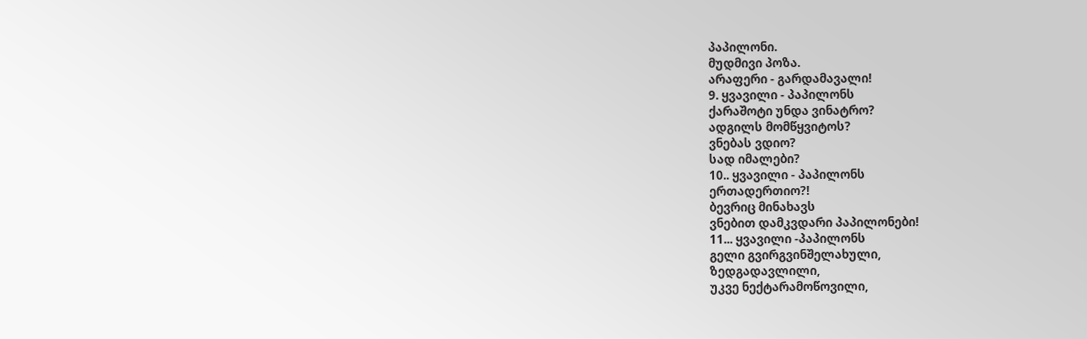პაპილონი.
მუდმივი პოზა.
არაფერი - გარდამავალი!
9. ყვავილი - პაპილონს
ქარაშოტი უნდა ვინატრო?
ადგილს მომწყვიტოს?
ვნებას ვდიო?
სად იმალები?
10.. ყვავილი - პაპილონს
ერთადერთიო?!
ბევრიც მინახავს
ვნებით დამკვდარი პაპილონები!
11... ყვავილი -პაპილონს
გელი გვირგვინშელახული,
ზედგადავლილი,
უკვე ნექტარამოწოვილი,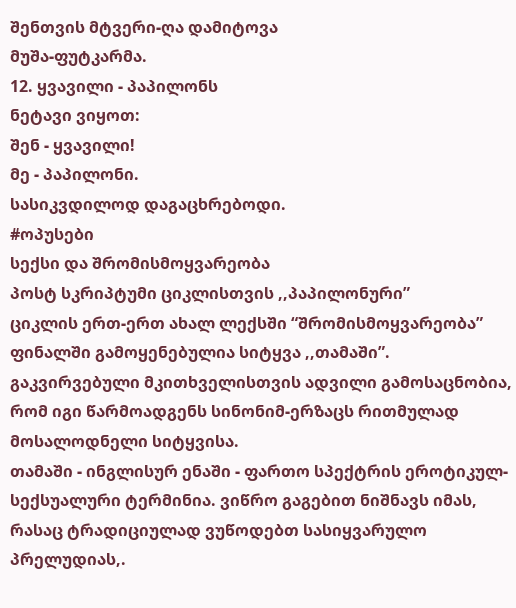შენთვის მტვერი-ღა დამიტოვა
მუშა-ფუტკარმა.
12. ყვავილი - პაპილონს
ნეტავი ვიყოთ:
შენ - ყვავილი!
მე - პაპილონი.
სასიკვდილოდ დაგაცხრებოდი.
#ოპუსები
სექსი და შრომისმოყვარეობა
პოსტ სკრიპტუმი ციკლისთვის ,,პაპილონური”
ციკლის ერთ-ერთ ახალ ლექსში “შრომისმოყვარეობა” ფინალში გამოყენებულია სიტყვა ,,თამაში”. გაკვირვებული მკითხველისთვის ადვილი გამოსაცნობია, რომ იგი წარმოადგენს სინონიმ-ერზაცს რითმულად მოსალოდნელი სიტყვისა.
თამაში - ინგლისურ ენაში - ფართო სპექტრის ეროტიკულ- სექსუალური ტერმინია. ვიწრო გაგებით ნიშნავს იმას, რასაც ტრადიციულად ვუწოდებთ სასიყვარულო პრელუდიას,.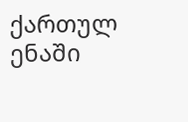ქართულ ენაში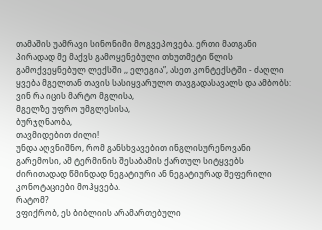თამაშის უამრავი სინონიმი მოგვეპოვება. ერთი მათგანი პირადად მე მაქვს გამოყენებული თხუთმეტი წლის გამოქვეყნებულ ლექსში ,, ელეგია”, ასეთ კონტექსტში - ძაღლი ყვება მგელთან თავის სასიყვარულო თავგადასავალს და ამბობს:
ვინ რა იცის მარტო მგლისა,
მგელზე უფრო უმგლესისა,
ბურჯღნაობა,
თავმიდებით ძილი!
უნდა აღვნიშნო, რომ განსხვავებით ინგლისურენოვანი გარემოსი, ამ ტერმინის შესაბამის ქართულ სიტყვებს ძირითადად წმინდად ნეგატიური ან ნეგატიურად შეფერილი კონოტაციები მოჰყვება.
რატომ?
ვფიქრობ, ეს ბიბლიის არამართებული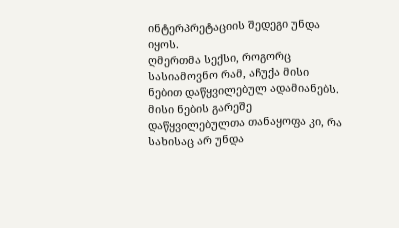ინტერპრეტაციის შედეგი უნდა იყოს.
ღმერთმა სექსი, როგორც სასიამოვნო რამ, აჩუქა მისი ნებით დაწყვილებულ ადამიანებს.
მისი ნების გარეშე დაწყვილებულთა თანაყოფა კი, რა სახისაც არ უნდა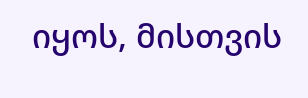იყოს, მისთვის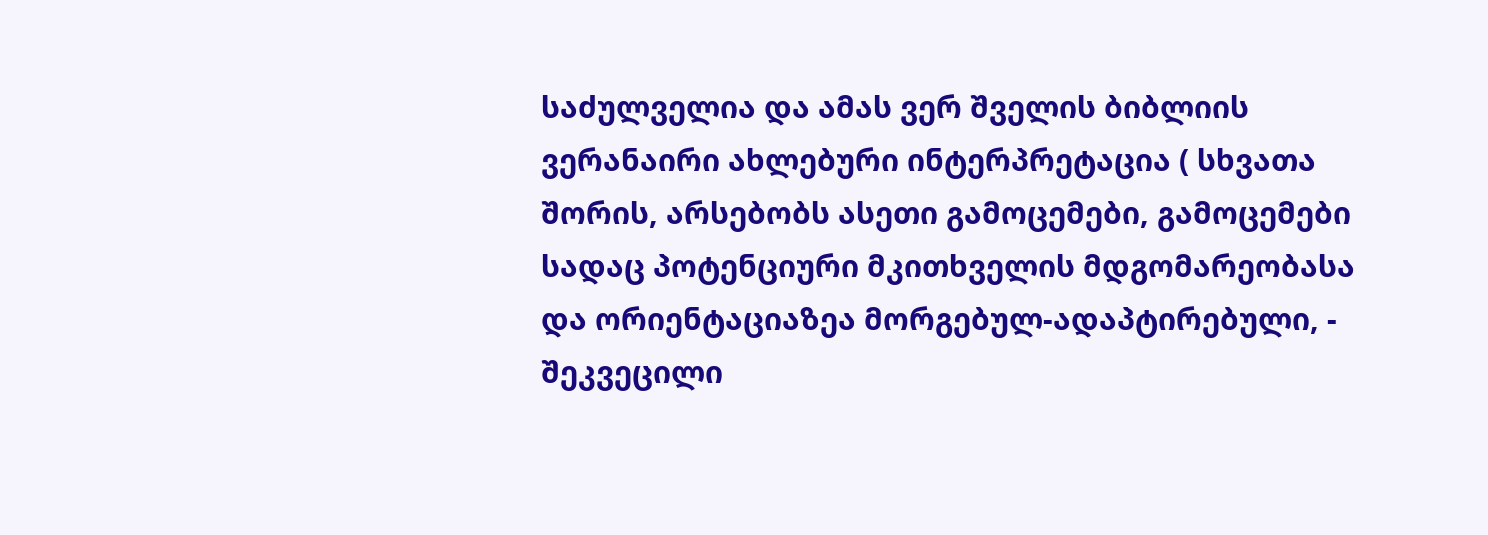საძულველია და ამას ვერ შველის ბიბლიის ვერანაირი ახლებური ინტერპრეტაცია ( სხვათა შორის, არსებობს ასეთი გამოცემები, გამოცემები სადაც პოტენციური მკითხველის მდგომარეობასა და ორიენტაციაზეა მორგებულ-ადაპტირებული, - შეკვეცილი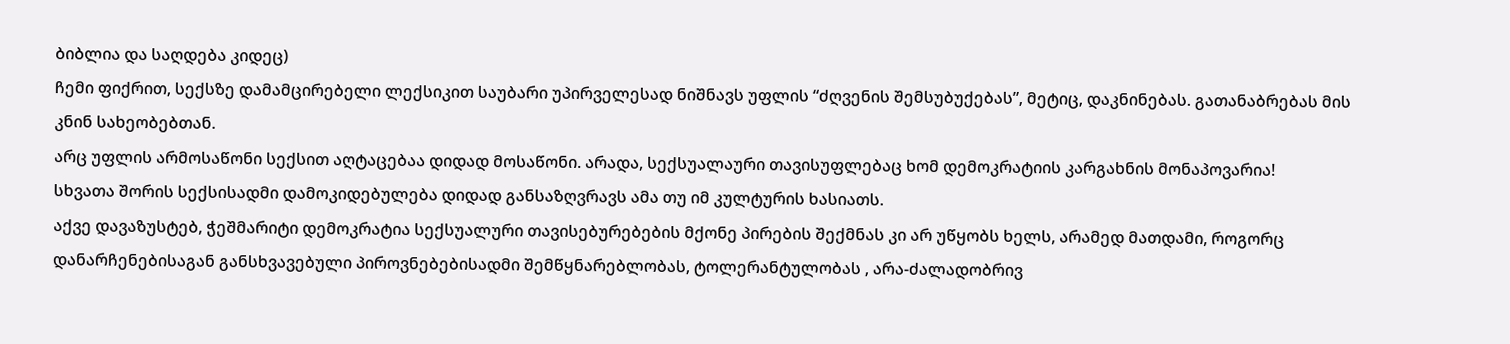ბიბლია და საღდება კიდეც)
ჩემი ფიქრით, სექსზე დამამცირებელი ლექსიკით საუბარი უპირველესად ნიშნავს უფლის “ძღვენის შემსუბუქებას”, მეტიც, დაკნინებას. გათანაბრებას მის კნინ სახეობებთან.
არც უფლის არმოსაწონი სექსით აღტაცებაა დიდად მოსაწონი. არადა, სექსუალაური თავისუფლებაც ხომ დემოკრატიის კარგახნის მონაპოვარია!
სხვათა შორის სექსისადმი დამოკიდებულება დიდად განსაზღვრავს ამა თუ იმ კულტურის ხასიათს.
აქვე დავაზუსტებ, ჭეშმარიტი დემოკრატია სექსუალური თავისებურებების მქონე პირების შექმნას კი არ უწყობს ხელს, არამედ მათდამი, როგორც დანარჩენებისაგან განსხვავებული პიროვნებებისადმი შემწყნარებლობას, ტოლერანტულობას , არა-ძალადობრივ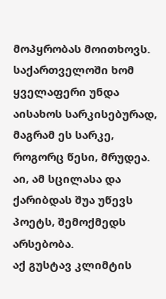მოპყრობას მოითხოვს.
საქართველოში ხომ ყველაფერი უნდა აისახოს სარკისებურად, მაგრამ ეს სარკე, როგორც წესი, მრუდეა.
აი, ამ სცილასა და ქარიბდას შუა უწევს პოეტს, შემოქმედს არსებობა.
აქ გუსტავ კლიმტის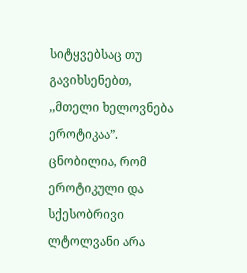სიტყვებსაც თუ გავიხსენებთ, ,,მთელი ხელოვნება ეროტიკაა”.
ცნობილია, რომ ეროტიკული და სქესობრივი ლტოლვანი არა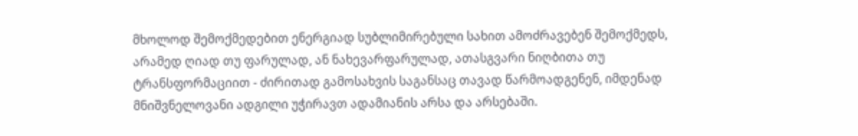მხოლოდ შემოქმედებით ენერგიად სუბლიმირებული სახით ამოძრავებენ შემოქმედს, არამედ ღიად თუ ფარულად, ან ნახევარფარულად, ათასგვარი ნიღბითა თუ ტრანსფორმაციით - ძირითად გამოსახვის საგანსაც თავად წარმოადგენენ, იმდენად მნიშვნელოვანი ადგილი უჭირავთ ადამიანის არსა და არსებაში.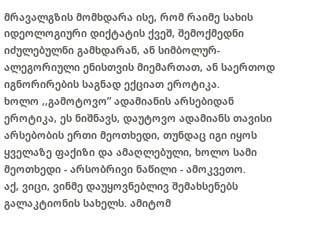მრავალგზის მომხდარა ისე, რომ რაიმე სახის იდეოლოგიური დიქტატის ქვეშ, შემოქმედნი იძულებულნი გამხდარან, ან სიმბოლურ-ალეგორიული ენისთვის მიემართათ, ან საერთოდ იგნორირების საგნად ექციათ ეროტიკა.
ხოლო ,,გამოტოვო” ადამიანის არსებიდან ეროტიკა, ეს ნიშნავს, დაუტოვო ადამიანს თავისი არსებობის ერთი მეოთხედი, თუნდაც იგი იყოს ყველაზე ფაქიზი და ამაღლებული, ხოლო სამი მეოთხედი - არსობრივი ნაწილი - ამოკვეთო.
აქ, ვიცი, ვინმე დაუყოვნებლივ შემახსენებს გალაკტიონის სახელს. ამიტომ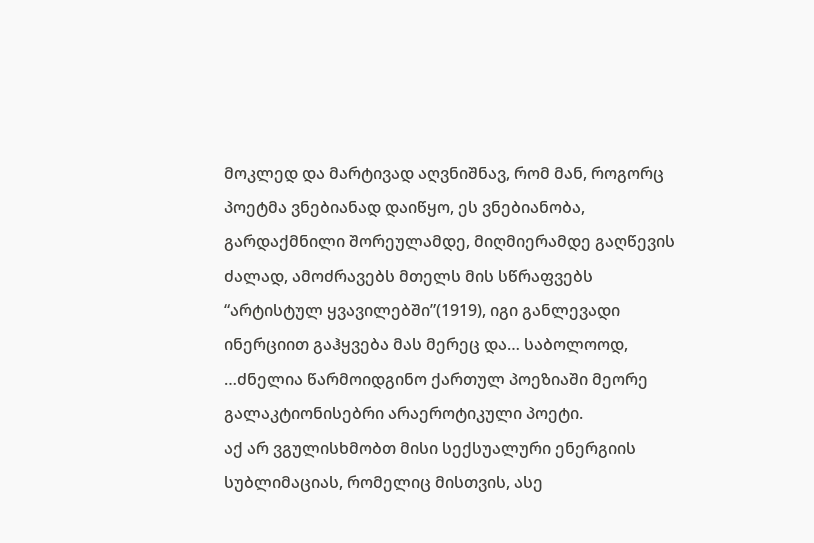მოკლედ და მარტივად აღვნიშნავ, რომ მან, როგორც პოეტმა ვნებიანად დაიწყო, ეს ვნებიანობა, გარდაქმნილი შორეულამდე, მიღმიერამდე გაღწევის ძალად, ამოძრავებს მთელს მის სწრაფვებს “არტისტულ ყვავილებში”(1919), იგი განლევადი ინერციით გაჰყვება მას მერეც და… საბოლოოდ, …ძნელია წარმოიდგინო ქართულ პოეზიაში მეორე გალაკტიონისებრი არაეროტიკული პოეტი.
აქ არ ვგულისხმობთ მისი სექსუალური ენერგიის სუბლიმაციას, რომელიც მისთვის, ასე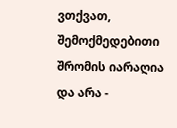ვთქვათ, შემოქმედებითი შრომის იარაღია და არა -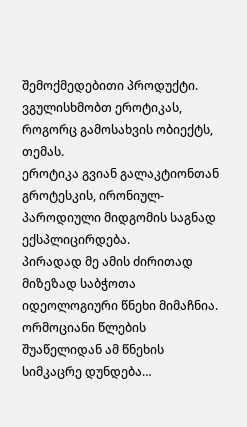შემოქმედებითი პროდუქტი.
ვგულისხმობთ ეროტიკას, როგორც გამოსახვის ობიექტს, თემას.
ეროტიკა გვიან გალაკტიონთან გროტესკის, ირონიულ- პაროდიული მიდგომის საგნად ექსპლიცირდება.
პირადად მე ამის ძირითად მიზეზად საბჭოთა იდეოლოგიური წნეხი მიმაჩნია.
ორმოციანი წლების შუაწელიდან ამ წნეხის სიმკაცრე დუნდება…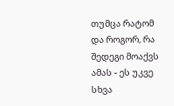თუმცა რატომ და როგორ, რა შედეგი მოაქვს ამას - ეს უკვე სხვა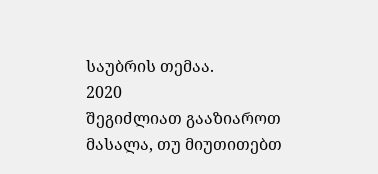საუბრის თემაა.
2020
შეგიძლიათ გააზიაროთ მასალა, თუ მიუთითებთ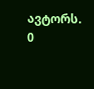ავტორს.
0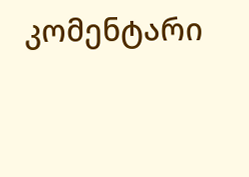კომენტარი